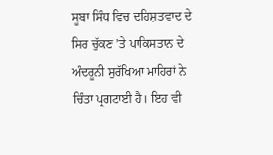ਸੂਬਾ ਸਿੰਧ ਵਿਚ ਦਹਿਸ਼ਤਵਾਦ ਦੇ ਸਿਰ ਚੁੱਕਣ ’ਤੇ ਪਾਕਿਸਤਾਨ ਦੇ ਅੰਦਰੂਨੀ ਸੁਰੱਖਿਆ ਮਾਹਿਰਾਂ ਨੇ ਚਿੰਤਾ ਪ੍ਰਗਟਾਈ ਹੈ। ਇਹ ਵੀ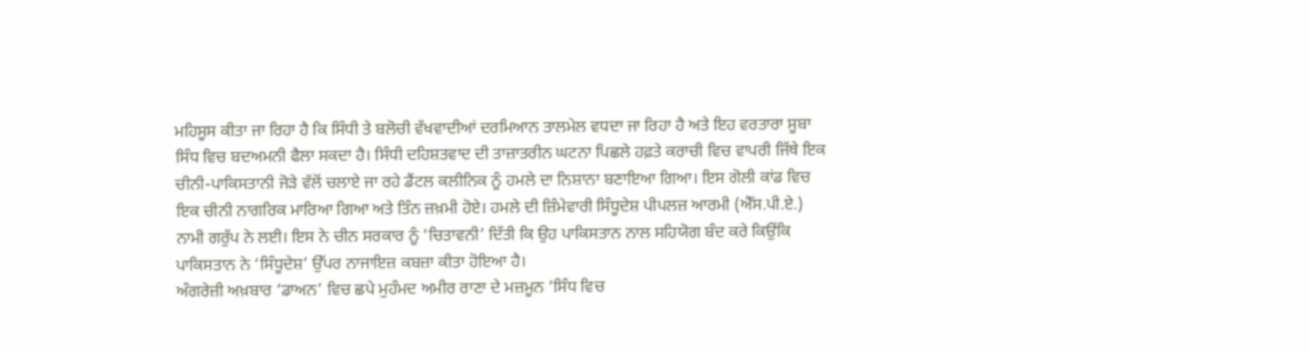ਮਹਿਸੂਸ ਕੀਤਾ ਜਾ ਰਿਹਾ ਹੈ ਕਿ ਸਿੰਧੀ ਤੇ ਬਲੋਚੀ ਵੱਖਵਾਦੀਆਂ ਦਰਮਿਆਨ ਤਾਲਮੇਲ ਵਧਦਾ ਜਾ ਰਿਹਾ ਹੈ ਅਤੇ ਇਹ ਵਰਤਾਰਾ ਸੂਬਾ ਸਿੰਧ ਵਿਚ ਬਦਅਮਨੀ ਫੈਲਾ ਸਕਦਾ ਹੈ। ਸਿੰਧੀ ਦਹਿਸ਼ਤਵਾਦ ਦੀ ਤਾਜ਼ਾਤਰੀਨ ਘਟਨਾ ਪਿਛਲੇ ਹਫ਼ਤੇ ਕਰਾਚੀ ਵਿਚ ਵਾਪਰੀ ਜਿੱਥੇ ਇਕ ਚੀਨੀ-ਪਾਕਿਸਤਾਨੀ ਜੋੜੇ ਵੱਲੋਂ ਚਲਾਏ ਜਾ ਰਹੇ ਡੈਂਟਲ ਕਲੀਨਿਕ ਨੂੰ ਹਮਲੇ ਦਾ ਨਿਸ਼ਾਨਾ ਬਣਾਇਆ ਗਿਆ। ਇਸ ਗੋਲੀ ਕਾਂਡ ਵਿਚ ਇਕ ਚੀਨੀ ਨਾਗਰਿਕ ਮਾਰਿਆ ਗਿਆ ਅਤੇ ਤਿੰਨ ਜ਼ਖ਼ਮੀ ਹੋਏ। ਹਮਲੇ ਦੀ ਜ਼ਿੰਮੇਵਾਰੀ ਸਿੰਧੂਦੇਸ਼ ਪੀਪਲਜ਼ ਆਰਮੀ (ਐੱਸ.ਪੀ.ਏ.) ਨਾਮੀ ਗਰੁੱਪ ਨੇ ਲਈ। ਇਸ ਨੇ ਚੀਨ ਸਰਕਾਰ ਨੂੰ ‘ਚਿਤਾਵਨੀ’ ਦਿੱਤੀ ਕਿ ਉਹ ਪਾਕਿਸਤਾਨ ਨਾਲ ਸਹਿਯੋਗ ਬੰਦ ਕਰੇ ਕਿਉਂਕਿ ਪਾਕਿਸਤਾਨ ਨੇ ‘ਸਿੰਧੂਦੇਸ਼’ ਉੱਪਰ ਨਾਜਾਇਜ਼ ਕਬਜ਼ਾ ਕੀਤਾ ਹੋਇਆ ਹੈ।
ਅੰਗਰੇਜ਼ੀ ਅਖ਼ਬਾਰ ‘ਡਾਅਨ’ ਵਿਚ ਛਪੇ ਮੁਹੰਮਦ ਅਮੀਰ ਰਾਣਾ ਦੇ ਮਜ਼ਮੂਨ ‘ਸਿੰਧ ਵਿਚ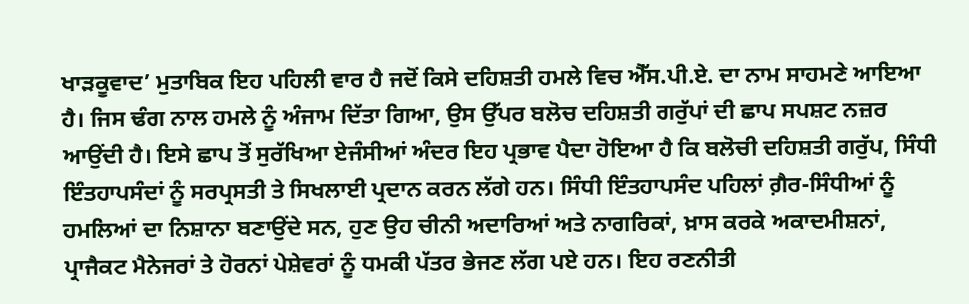ਖਾੜਕੂਵਾਦ’ ਮੁਤਾਬਿਕ ਇਹ ਪਹਿਲੀ ਵਾਰ ਹੈ ਜਦੋਂ ਕਿਸੇ ਦਹਿਸ਼ਤੀ ਹਮਲੇ ਵਿਚ ਐੱਸ.ਪੀ.ਏ. ਦਾ ਨਾਮ ਸਾਹਮਣੇ ਆਇਆ ਹੈ। ਜਿਸ ਢੰਗ ਨਾਲ ਹਮਲੇ ਨੂੰ ਅੰਜਾਮ ਦਿੱਤਾ ਗਿਆ, ਉਸ ਉੱਪਰ ਬਲੋਚ ਦਹਿਸ਼ਤੀ ਗਰੁੱਪਾਂ ਦੀ ਛਾਪ ਸਪਸ਼ਟ ਨਜ਼ਰ ਆਉਂਦੀ ਹੈ। ਇਸੇ ਛਾਪ ਤੋਂ ਸੁਰੱਖਿਆ ਏਜੰਸੀਆਂ ਅੰਦਰ ਇਹ ਪ੍ਰਭਾਵ ਪੈਦਾ ਹੋਇਆ ਹੈ ਕਿ ਬਲੋਚੀ ਦਹਿਸ਼ਤੀ ਗਰੁੱਪ, ਸਿੰਧੀ ਇੰਤਹਾਪਸੰਦਾਂ ਨੂੰ ਸਰਪ੍ਰਸਤੀ ਤੇ ਸਿਖਲਾਈ ਪ੍ਰਦਾਨ ਕਰਨ ਲੱਗੇ ਹਨ। ਸਿੰਧੀ ਇੰਤਹਾਪਸੰਦ ਪਹਿਲਾਂ ਗ਼ੈਰ-ਸਿੰਧੀਆਂ ਨੂੰ ਹਮਲਿਆਂ ਦਾ ਨਿਸ਼ਾਨਾ ਬਣਾਉਂਦੇ ਸਨ, ਹੁਣ ਉਹ ਚੀਨੀ ਅਦਾਰਿਆਂ ਅਤੇ ਨਾਗਰਿਕਾਂ, ਖ਼ਾਸ ਕਰਕੇ ਅਕਾਦਮੀਸ਼ਨਾਂ, ਪ੍ਰਾਜੈਕਟ ਮੈਨੇਜਰਾਂ ਤੇ ਹੋਰਨਾਂ ਪੇਸ਼ੇਵਰਾਂ ਨੂੰ ਧਮਕੀ ਪੱਤਰ ਭੇਜਣ ਲੱਗ ਪਏ ਹਨ। ਇਹ ਰਣਨੀਤੀ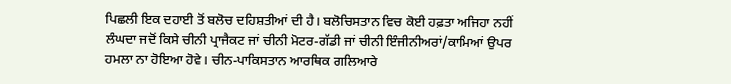ਪਿਛਲੀ ਇਕ ਦਹਾਈ ਤੋਂ ਬਲੋਚ ਦਹਿਸ਼ਤੀਆਂ ਦੀ ਹੈ। ਬਲੋਚਿਸਤਾਨ ਵਿਚ ਕੋਈ ਹਫ਼ਤਾ ਅਜਿਹਾ ਨਹੀਂ ਲੰਘਦਾ ਜਦੋਂ ਕਿਸੇ ਚੀਨੀ ਪ੍ਰਾਜੈਕਟ ਜਾਂ ਚੀਨੀ ਮੋਟਰ-ਗੱਡੀ ਜਾਂ ਚੀਨੀ ਇੰਜੀਨੀਅਰਾਂ/ਕਾਮਿਆਂ ਉਪਰ ਹਮਲਾ ਨਾ ਹੋਇਆ ਹੋਵੇ। ਚੀਨ-ਪਾਕਿਸਤਾਨ ਆਰਥਿਕ ਗਲਿਆਰੇ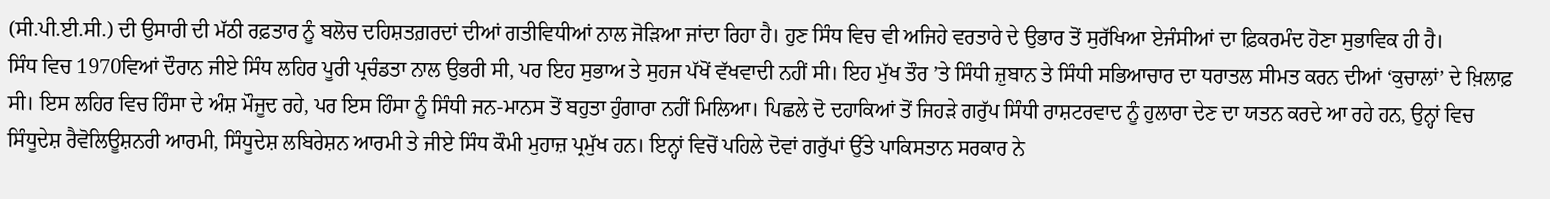(ਸੀ.ਪੀ.ਈ.ਸੀ.) ਦੀ ਉਸਾਰੀ ਦੀ ਮੱਠੀ ਰਫ਼ਤਾਰ ਨੂੰ ਬਲੋਚ ਦਹਿਸ਼ਤਗ਼ਰਦਾਂ ਦੀਆਂ ਗਤੀਵਿਧੀਆਂ ਨਾਲ ਜੋੜਿਆ ਜਾਂਦਾ ਰਿਹਾ ਹੈ। ਹੁਣ ਸਿੰਧ ਵਿਚ ਵੀ ਅਜਿਹੇ ਵਰਤਾਰੇ ਦੇ ਉਭਾਰ ਤੋਂ ਸੁਰੱਖਿਆ ਏਜੰਸੀਆਂ ਦਾ ਫ਼ਿਕਰਮੰਦ ਹੋਣਾ ਸੁਭਾਵਿਕ ਹੀ ਹੈ।
ਸਿੰਧ ਵਿਚ 1970ਵਿਆਂ ਦੌਰਾਨ ਜੀਏ ਸਿੰਧ ਲਹਿਰ ਪੂਰੀ ਪ੍ਰਚੰਡਤਾ ਨਾਲ ਉਭਰੀ ਸੀ, ਪਰ ਇਹ ਸੁਭਾਅ ਤੇ ਸੁਹਜ ਪੱਖੋਂ ਵੱਖਵਾਦੀ ਨਹੀਂ ਸੀ। ਇਹ ਮੁੱਖ ਤੌਰ ’ਤੇ ਸਿੰਧੀ ਜ਼ੁਬਾਨ ਤੇ ਸਿੰਧੀ ਸਭਿਆਚਾਰ ਦਾ ਧਰਾਤਲ ਸੀਮਤ ਕਰਨ ਦੀਆਂ ‘ਕੁਚਾਲਾਂ’ ਦੇ ਖ਼ਿਲਾਫ਼ ਸੀ। ਇਸ ਲਹਿਰ ਵਿਚ ਹਿੰਸਾ ਦੇ ਅੰਸ਼ ਮੌਜੂਦ ਰਹੇ, ਪਰ ਇਸ ਹਿੰਸਾ ਨੂੰ ਸਿੰਧੀ ਜਨ-ਮਾਨਸ ਤੋਂ ਬਹੁਤਾ ਹੁੰਗਾਰਾ ਨਹੀਂ ਮਿਲਿਆ। ਪਿਛਲੇ ਦੋ ਦਹਾਕਿਆਂ ਤੋਂ ਜਿਹੜੇ ਗਰੁੱਪ ਸਿੰਧੀ ਰਾਸ਼ਟਰਵਾਦ ਨੂੰ ਹੁਲਾਰਾ ਦੇਣ ਦਾ ਯਤਨ ਕਰਦੇ ਆ ਰਹੇ ਹਨ, ਉਨ੍ਹਾਂ ਵਿਚ ਸਿੰਧੂਦੇਸ਼ ਰੈਵੋਲਿਊਸ਼ਨਰੀ ਆਰਮੀ, ਸਿੰਧੂਦੇਸ਼ ਲਬਿਰੇਸ਼ਨ ਆਰਮੀ ਤੇ ਜੀਏ ਸਿੰਧ ਕੌਮੀ ਮੁਹਾਜ਼ ਪ੍ਰਮੁੱਖ ਹਨ। ਇਨ੍ਹਾਂ ਵਿਚੋਂ ਪਹਿਲੇ ਦੋਵਾਂ ਗਰੁੱਪਾਂ ਉੱਤੇ ਪਾਕਿਸਤਾਨ ਸਰਕਾਰ ਨੇ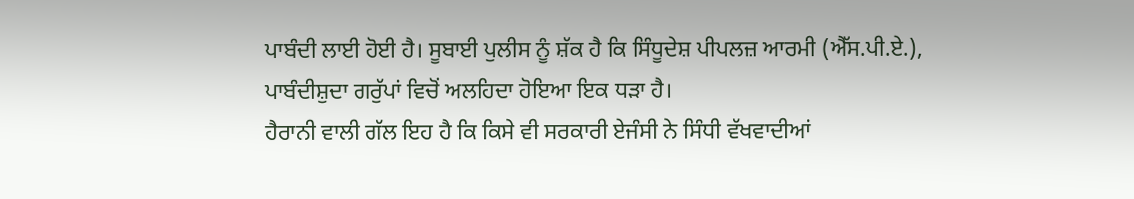ਪਾਬੰਦੀ ਲਾਈ ਹੋਈ ਹੈ। ਸੂਬਾਈ ਪੁਲੀਸ ਨੂੰ ਸ਼ੱਕ ਹੈ ਕਿ ਸਿੰਧੂਦੇਸ਼ ਪੀਪਲਜ਼ ਆਰਮੀ (ਐੱਸ.ਪੀ.ਏ.), ਪਾਬੰਦੀਸ਼ੁਦਾ ਗਰੁੱਪਾਂ ਵਿਚੋਂ ਅਲਹਿਦਾ ਹੋਇਆ ਇਕ ਧੜਾ ਹੈ।
ਹੈਰਾਨੀ ਵਾਲੀ ਗੱਲ ਇਹ ਹੈ ਕਿ ਕਿਸੇ ਵੀ ਸਰਕਾਰੀ ਏਜੰਸੀ ਨੇ ਸਿੰਧੀ ਵੱਖਵਾਦੀਆਂ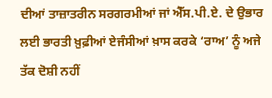ਦੀਆਂ ਤਾਜ਼ਾਤਰੀਨ ਸਰਗਰਮੀਆਂ ਜਾਂ ਐੱਸ.ਪੀ.ਏ. ਦੇ ਉਭਾਰ ਲਈ ਭਾਰਤੀ ਖ਼ੁਫ਼ੀਆਂ ਏਜੰਸੀਆਂ ਖ਼ਾਸ ਕਰਕੇ ‘ਰਾਅ’ ਨੂੰ ਅਜੇ ਤੱਕ ਦੋਸ਼ੀ ਨਹੀਂ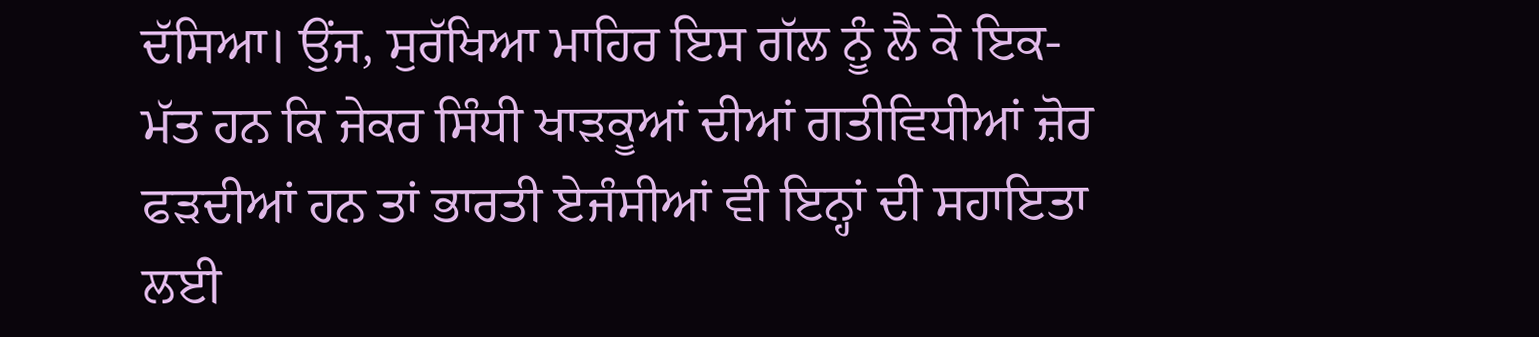ਦੱਸਿਆ। ਉਂਜ, ਸੁਰੱਖਿਆ ਮਾਹਿਰ ਇਸ ਗੱਲ ਨੂੰ ਲੈ ਕੇ ਇਕ-ਮੱਤ ਹਨ ਕਿ ਜੇਕਰ ਸਿੰਧੀ ਖਾੜਕੂਆਂ ਦੀਆਂ ਗਤੀਵਿਧੀਆਂ ਜ਼ੋਰ ਫੜਦੀਆਂ ਹਨ ਤਾਂ ਭਾਰਤੀ ਏਜੰਸੀਆਂ ਵੀ ਇਨ੍ਹਾਂ ਦੀ ਸਹਾਇਤਾ ਲਈ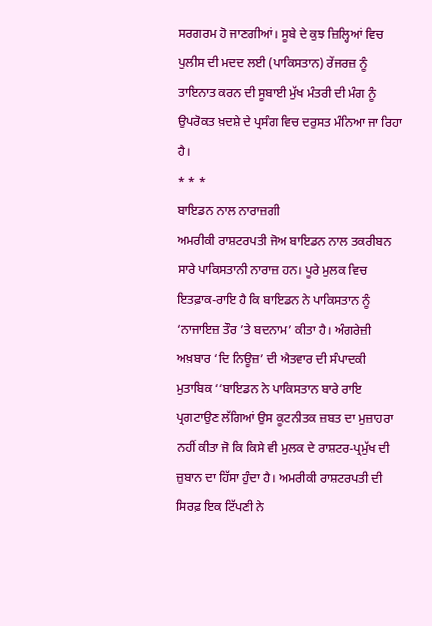ਸਰਗਰਮ ਹੋ ਜਾਣਗੀਆਂ। ਸੂਬੇ ਦੇ ਕੁਝ ਜ਼ਿਲ੍ਹਿਆਂ ਵਿਚ ਪੁਲੀਸ ਦੀ ਮਦਦ ਲਈ (ਪਾਕਿਸਤਾਨ) ਰੇਂਜਰਜ਼ ਨੂੰ ਤਾਇਨਾਤ ਕਰਨ ਦੀ ਸੂਬਾਈ ਮੁੱਖ ਮੰਤਰੀ ਦੀ ਮੰਗ ਨੂੰ ਉਪਰੋਕਤ ਖ਼ਦਸ਼ੇ ਦੇ ਪ੍ਰਸੰਗ ਵਿਚ ਦਰੁਸਤ ਮੰਨਿਆ ਜਾ ਰਿਹਾ ਹੈ।
* * *
ਬਾਇਡਨ ਨਾਲ ਨਾਰਾਜ਼ਗੀ
ਅਮਰੀਕੀ ਰਾਸ਼ਟਰਪਤੀ ਜੋਅ ਬਾਇਡਨ ਨਾਲ ਤਕਰੀਬਨ ਸਾਰੇ ਪਾਕਿਸਤਾਨੀ ਨਾਰਾਜ਼ ਹਨ। ਪੂਰੇ ਮੁਲਕ ਵਿਚ ਇਤਫ਼ਾਕ-ਰਾਇ ਹੈ ਕਿ ਬਾਇਡਨ ਨੇ ਪਾਕਿਸਤਾਨ ਨੂੰ ‘ਨਾਜਾਇਜ਼ ਤੌਰ ’ਤੇ ਬਦਨਾਮ’ ਕੀਤਾ ਹੈ। ਅੰਗਰੇਜ਼ੀ ਅਖ਼ਬਾਰ ‘ਦਿ ਨਿਊਜ਼’ ਦੀ ਐਤਵਾਰ ਦੀ ਸੰਪਾਦਕੀ ਮੁਤਾਬਿਕ ‘‘ਬਾਇਡਨ ਨੇ ਪਾਕਿਸਤਾਨ ਬਾਰੇ ਰਾਇ ਪ੍ਰਗਟਾਉਣ ਲੱਗਿਆਂ ਉਸ ਕੂਟਨੀਤਕ ਜ਼ਬਤ ਦਾ ਮੁਜ਼ਾਹਰਾ ਨਹੀਂ ਕੀਤਾ ਜੋ ਕਿ ਕਿਸੇ ਵੀ ਮੁਲਕ ਦੇ ਰਾਸ਼ਟਰ-ਪ੍ਰਮੁੱਖ ਦੀ ਜ਼ੁਬਾਨ ਦਾ ਹਿੱਸਾ ਹੁੰਦਾ ਹੈ। ਅਮਰੀਕੀ ਰਾਸ਼ਟਰਪਤੀ ਦੀ ਸਿਰਫ਼ ਇਕ ਟਿੱਪਣੀ ਨੇ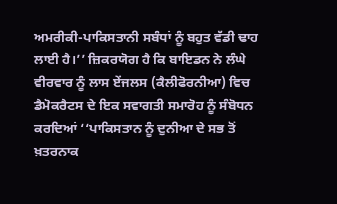ਅਮਰੀਕੀ-ਪਾਕਿਸਤਾਨੀ ਸਬੰਧਾਂ ਨੂੰ ਬਹੁਤ ਵੱਡੀ ਢਾਹ ਲਾਈ ਹੈ।’’ ਜ਼ਿਕਰਯੋਗ ਹੈ ਕਿ ਬਾਇਡਨ ਨੇ ਲੰਘੇ ਵੀਰਵਾਰ ਨੂੰ ਲਾਸ ਏਂਜਲਸ (ਕੈਲੀਫੋਰਨੀਆ) ਵਿਚ ਡੈਮੋਕਰੈਟਸ ਦੇ ਇਕ ਸਵਾਗਤੀ ਸਮਾਰੋਹ ਨੂੰ ਸੰਬੋਧਨ ਕਰਦਿਆਂ ‘‘ਪਾਕਿਸਤਾਨ ਨੂੰ ਦੁਨੀਆ ਦੇ ਸਭ ਤੋਂ ਖ਼ਤਰਨਾਕ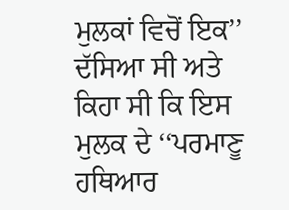ਮੁਲਕਾਂ ਵਿਚੋਂ ਇਕ’’ ਦੱਸਿਆ ਸੀ ਅਤੇ ਕਿਹਾ ਸੀ ਕਿ ਇਸ ਮੁਲਕ ਦੇ ‘‘ਪਰਮਾਣੂ ਹਥਿਆਰ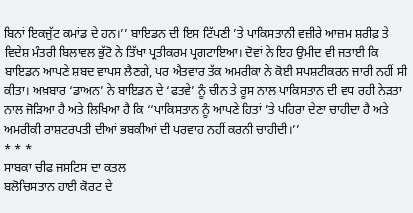ਬਿਨਾਂ ਇਕਜੁੱਟ ਕਮਾਂਡ ਦੇ ਹਨ।’’ ਬਾਇਡਨ ਦੀ ਇਸ ਟਿੱਪਣੀ ’ਤੇ ਪਾਕਿਸਤਾਨੀ ਵਜ਼ੀਰੇ ਆਜ਼ਮ ਸ਼ਰੀਫ਼ ਤੇ ਵਿਦੇਸ਼ ਮੰਤਰੀ ਬਿਲਾਵਲ ਭੁੱਟੋ ਨੇ ਤਿੱਖਾ ਪ੍ਰਤੀਕਰਮ ਪ੍ਰਗਟਾਇਆ। ਦੋਵਾਂ ਨੇ ਇਹ ਉਮੀਦ ਵੀ ਜਤਾਈ ਕਿ ਬਾਇਡਨ ਆਪਣੇ ਸ਼ਬਦ ਵਾਪਸ ਲੈਣਗੇ, ਪਰ ਐਤਵਾਰ ਤੱਕ ਅਮਰੀਕਾ ਨੇ ਕੋਈ ਸਪਸ਼ਟੀਕਰਨ ਜਾਰੀ ਨਹੀਂ ਸੀ ਕੀਤਾ। ਅਖ਼ਬਾਰ ‘ਡਾਅਨ’ ਨੇ ਬਾਇਡਨ ਦੇ ‘ਫਤਵੇ’ ਨੂੰ ਚੀਨ ਤੇ ਰੂਸ ਨਾਲ ਪਾਕਿਸਤਾਨ ਦੀ ਵਧ ਰਹੀ ਨੇੜਤਾ ਨਾਲ ਜੋੜਿਆ ਹੈ ਅਤੇ ਲਿਖਿਆ ਹੈ ਕਿ ‘‘ਪਾਕਿਸਤਾਨ ਨੂੰ ਆਪਣੇ ਹਿਤਾਂ ’ਤੇ ਪਹਿਰਾ ਦੇਣਾ ਚਾਹੀਦਾ ਹੈ ਅਤੇ ਅਮਰੀਕੀ ਰਾਸ਼ਟਰਪਤੀ ਦੀਆਂ ਭਬਕੀਆਂ ਦੀ ਪਰਵਾਹ ਨਹੀਂ ਕਰਨੀ ਚਾਹੀਦੀ।’’
* * *
ਸਾਬਕਾ ਚੀਫ ਜਸਟਿਸ ਦਾ ਕਤਲ
ਬਲੋਚਿਸਤਾਨ ਹਾਈ ਕੋਰਟ ਦੇ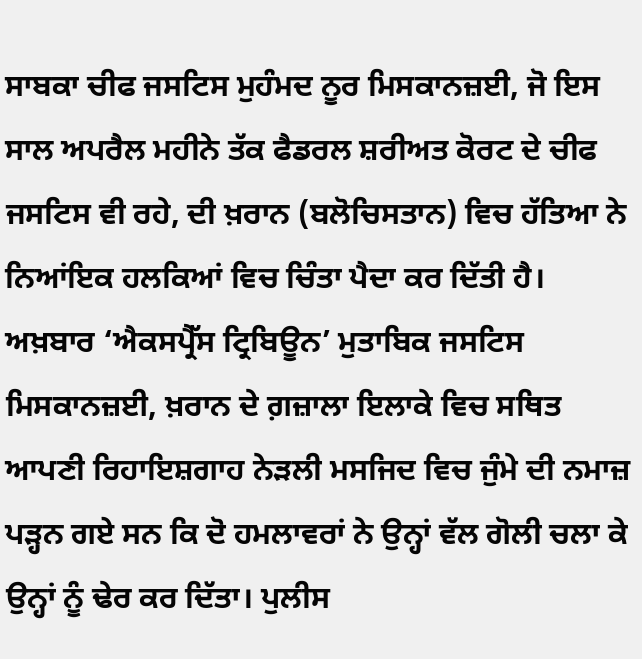ਸਾਬਕਾ ਚੀਫ ਜਸਟਿਸ ਮੁਹੰਮਦ ਨੂਰ ਮਿਸਕਾਨਜ਼ਈ, ਜੋ ਇਸ ਸਾਲ ਅਪਰੈਲ ਮਹੀਨੇ ਤੱਕ ਫੈਡਰਲ ਸ਼ਰੀਅਤ ਕੋਰਟ ਦੇ ਚੀਫ ਜਸਟਿਸ ਵੀ ਰਹੇ, ਦੀ ਖ਼ਰਾਨ (ਬਲੋਚਿਸਤਾਨ) ਵਿਚ ਹੱਤਿਆ ਨੇ ਨਿਆਂਇਕ ਹਲਕਿਆਂ ਵਿਚ ਚਿੰਤਾ ਪੈਦਾ ਕਰ ਦਿੱਤੀ ਹੈ। ਅਖ਼ਬਾਰ ‘ਐਕਸਪ੍ਰੈੱਸ ਟ੍ਰਿਬਿਊਨ’ ਮੁਤਾਬਿਕ ਜਸਟਿਸ ਮਿਸਕਾਨਜ਼ਈ, ਖ਼ਰਾਨ ਦੇ ਗ਼ਜ਼ਾਲਾ ਇਲਾਕੇ ਵਿਚ ਸਥਿਤ ਆਪਣੀ ਰਿਹਾਇਸ਼ਗਾਹ ਨੇੜਲੀ ਮਸਜਿਦ ਵਿਚ ਜੁੰਮੇ ਦੀ ਨਮਾਜ਼ ਪੜ੍ਹਨ ਗਏ ਸਨ ਕਿ ਦੋ ਹਮਲਾਵਰਾਂ ਨੇ ਉਨ੍ਹਾਂ ਵੱਲ ਗੋਲੀ ਚਲਾ ਕੇ ਉਨ੍ਹਾਂ ਨੂੰ ਢੇਰ ਕਰ ਦਿੱਤਾ। ਪੁਲੀਸ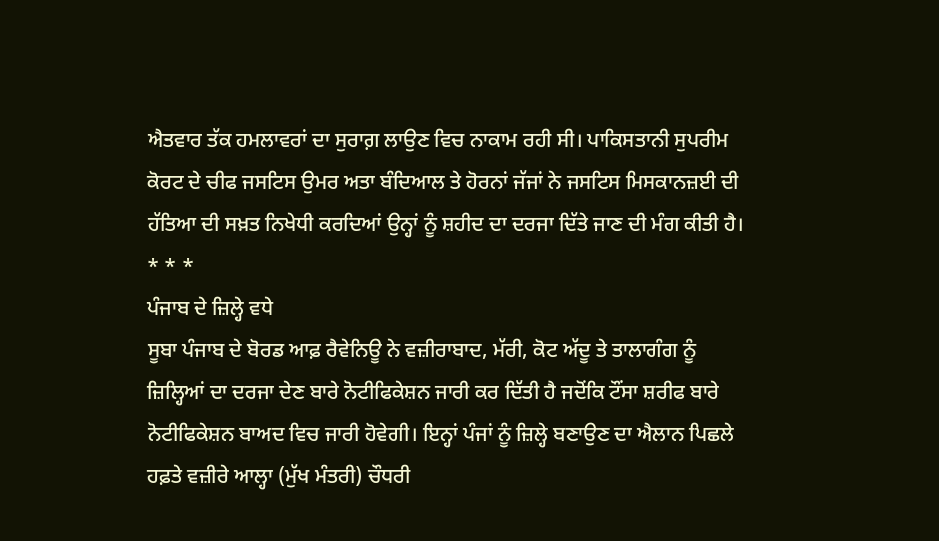ਐਤਵਾਰ ਤੱਕ ਹਮਲਾਵਰਾਂ ਦਾ ਸੁਰਾਗ਼ ਲਾਉਣ ਵਿਚ ਨਾਕਾਮ ਰਹੀ ਸੀ। ਪਾਕਿਸਤਾਨੀ ਸੁਪਰੀਮ ਕੋਰਟ ਦੇ ਚੀਫ ਜਸਟਿਸ ਉਮਰ ਅਤਾ ਬੰਦਿਆਲ ਤੇ ਹੋਰਨਾਂ ਜੱਜਾਂ ਨੇ ਜਸਟਿਸ ਮਿਸਕਾਨਜ਼ਈ ਦੀ ਹੱਤਿਆ ਦੀ ਸਖ਼ਤ ਨਿਖੇਧੀ ਕਰਦਿਆਂ ਉਨ੍ਹਾਂ ਨੂੰ ਸ਼ਹੀਦ ਦਾ ਦਰਜਾ ਦਿੱਤੇ ਜਾਣ ਦੀ ਮੰਗ ਕੀਤੀ ਹੈ।
* * *
ਪੰਜਾਬ ਦੇ ਜ਼ਿਲ੍ਹੇ ਵਧੇ
ਸੂਬਾ ਪੰਜਾਬ ਦੇ ਬੋਰਡ ਆਫ਼ ਰੈਵੇਨਿਊ ਨੇ ਵਜ਼ੀਰਾਬਾਦ, ਮੱਰੀ, ਕੋਟ ਅੱਦੂ ਤੇ ਤਾਲਾਗੰਗ ਨੂੰ ਜ਼ਿਲ੍ਹਿਆਂ ਦਾ ਦਰਜਾ ਦੇਣ ਬਾਰੇ ਨੋਟੀਫਿਕੇਸ਼ਨ ਜਾਰੀ ਕਰ ਦਿੱਤੀ ਹੈ ਜਦੋਂਕਿ ਟੌਂਸਾ ਸ਼ਰੀਫ ਬਾਰੇ ਨੋਟੀਫਿਕੇਸ਼ਨ ਬਾਅਦ ਵਿਚ ਜਾਰੀ ਹੋਵੇਗੀ। ਇਨ੍ਹਾਂ ਪੰਜਾਂ ਨੂੰ ਜ਼ਿਲ੍ਹੇ ਬਣਾਉਣ ਦਾ ਐਲਾਨ ਪਿਛਲੇ ਹਫ਼ਤੇ ਵਜ਼ੀਰੇ ਆਲ੍ਹਾ (ਮੁੱਖ ਮੰਤਰੀ) ਚੌਧਰੀ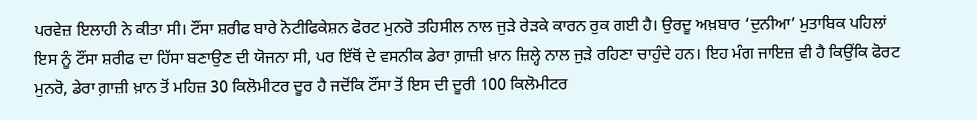ਪਰਵੇਜ਼ ਇਲਾਹੀ ਨੇ ਕੀਤਾ ਸੀ। ਟੌਂਸਾ ਸ਼ਰੀਫ ਬਾਰੇ ਨੋਟੀਫਿਕੇਸ਼ਨ ਫੋਰਟ ਮੁਨਰੋ ਤਹਿਸੀਲ ਨਾਲ ਜੁੜੇ ਰੇੜਕੇ ਕਾਰਨ ਰੁਕ ਗਈ ਹੈ। ਉਰਦੂ ਅਖ਼ਬਾਰ ‘ਦੁਨੀਆ’ ਮੁਤਾਬਿਕ ਪਹਿਲਾਂ ਇਸ ਨੂੰ ਟੌਂਸਾ ਸ਼ਰੀਫ ਦਾ ਹਿੱਸਾ ਬਣਾਉਣ ਦੀ ਯੋਜਨਾ ਸੀ, ਪਰ ਇੱਥੋਂ ਦੇ ਵਸਨੀਕ ਡੇਰਾ ਗ਼ਾਜ਼ੀ ਖ਼ਾਨ ਜ਼ਿਲ੍ਹੇ ਨਾਲ ਜੁੜੇ ਰਹਿਣਾ ਚਾਹੁੰਦੇ ਹਨ। ਇਹ ਮੰਗ ਜਾਇਜ਼ ਵੀ ਹੈ ਕਿਉਂਕਿ ਫੋਰਟ ਮੁਨਰੋ, ਡੇਰਾ ਗ਼ਾਜ਼ੀ ਖ਼ਾਨ ਤੋਂ ਮਹਿਜ਼ 30 ਕਿਲੋਮੀਟਰ ਦੂਰ ਹੈ ਜਦੋਂਕਿ ਟੌਂਸਾ ਤੋਂ ਇਸ ਦੀ ਦੂਰੀ 100 ਕਿਲੋਮੀਟਰ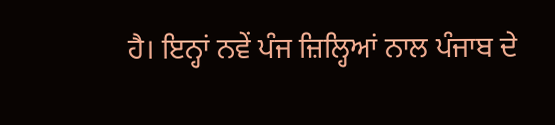ਹੈ। ਇਨ੍ਹਾਂ ਨਵੇਂ ਪੰਜ ਜ਼ਿਲ੍ਹਿਆਂ ਨਾਲ ਪੰਜਾਬ ਦੇ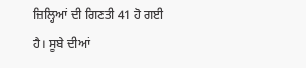ਜ਼ਿਲ੍ਹਿਆਂ ਦੀ ਗਿਣਤੀ 41 ਹੋ ਗਈ ਹੈ। ਸੂਬੇ ਦੀਆਂ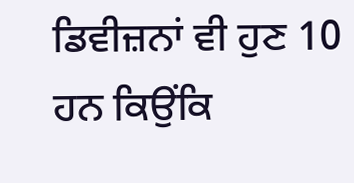ਡਿਵੀਜ਼ਨਾਂ ਵੀ ਹੁਣ 10 ਹਨ ਕਿਉਂਕਿ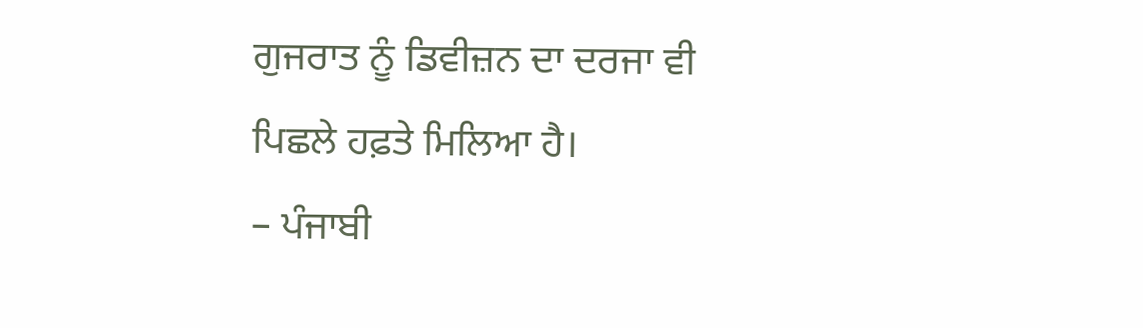ਗੁਜਰਾਤ ਨੂੰ ਡਿਵੀਜ਼ਨ ਦਾ ਦਰਜਾ ਵੀ ਪਿਛਲੇ ਹਫ਼ਤੇ ਮਿਲਿਆ ਹੈ।
– ਪੰਜਾਬੀ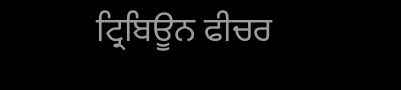ਟ੍ਰਿਬਿਊਨ ਫੀਚਰ